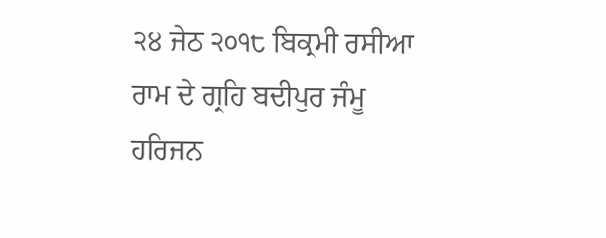੨੪ ਜੇਠ ੨੦੧੮ ਬਿਕ੍ਰਮੀ ਰਸੀਆ ਰਾਮ ਦੇ ਗ੍ਰਹਿ ਬਦੀਪੁਰ ਜੰਮੂ
ਹਰਿਜਨ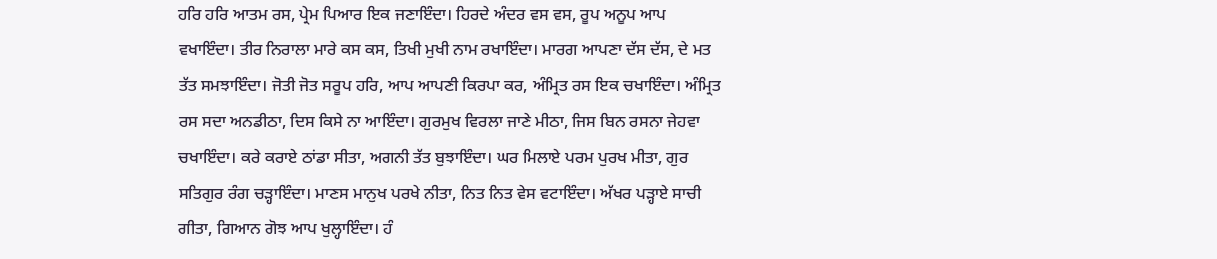ਹਰਿ ਹਰਿ ਆਤਮ ਰਸ, ਪ੍ਰੇਮ ਪਿਆਰ ਇਕ ਜਣਾਇੰਦਾ। ਹਿਰਦੇ ਅੰਦਰ ਵਸ ਵਸ, ਰੂਪ ਅਨੂਪ ਆਪ ਵਖਾਇੰਦਾ। ਤੀਰ ਨਿਰਾਲਾ ਮਾਰੇ ਕਸ ਕਸ, ਤਿਖੀ ਮੁਖੀ ਨਾਮ ਰਖਾਇੰਦਾ। ਮਾਰਗ ਆਪਣਾ ਦੱਸ ਦੱਸ, ਦੇ ਮਤ ਤੱਤ ਸਮਝਾਇੰਦਾ। ਜੋਤੀ ਜੋਤ ਸਰੂਪ ਹਰਿ, ਆਪ ਆਪਣੀ ਕਿਰਪਾ ਕਰ, ਅੰਮ੍ਰਿਤ ਰਸ ਇਕ ਚਖਾਇੰਦਾ। ਅੰਮ੍ਰਿਤ ਰਸ ਸਦਾ ਅਨਡੀਠਾ, ਦਿਸ ਕਿਸੇ ਨਾ ਆਇੰਦਾ। ਗੁਰਮੁਖ ਵਿਰਲਾ ਜਾਣੇ ਮੀਠਾ, ਜਿਸ ਬਿਨ ਰਸਨਾ ਜੇਹਵਾ ਚਖਾਇੰਦਾ। ਕਰੇ ਕਰਾਏ ਠਾਂਡਾ ਸੀਤਾ, ਅਗਨੀ ਤੱਤ ਬੁਝਾਇੰਦਾ। ਘਰ ਮਿਲਾਏ ਪਰਮ ਪੁਰਖ ਮੀਤਾ, ਗੁਰ ਸਤਿਗੁਰ ਰੰਗ ਚੜ੍ਹਾਇੰਦਾ। ਮਾਣਸ ਮਾਨੁਖ ਪਰਖੇ ਨੀਤਾ, ਨਿਤ ਨਿਤ ਵੇਸ ਵਟਾਇੰਦਾ। ਅੱਖਰ ਪੜ੍ਹਾਏ ਸਾਚੀ ਗੀਤਾ, ਗਿਆਨ ਗੋਝ ਆਪ ਖੁਲ੍ਹਾਇੰਦਾ। ਹੰ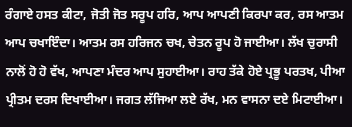ਰੰਗਾਏ ਹਸਤ ਕੀਟਾ, ਜੋਤੀ ਜੋਤ ਸਰੂਪ ਹਰਿ, ਆਪ ਆਪਣੀ ਕਿਰਪਾ ਕਰ, ਰਸ ਆਤਮ ਆਪ ਚਖਾਇੰਦਾ। ਆਤਮ ਰਸ ਹਰਿਜਨ ਚਖ, ਚੇਤਨ ਰੂਪ ਹੋ ਜਾਈਆ। ਲੱਖ ਚੁਰਾਸੀ ਨਾਲੋਂ ਹੋ ਹੋ ਵੱਖ, ਆਪਣਾ ਮੰਦਰ ਆਪ ਸੁਹਾਈਆ। ਰਾਹ ਤੱਕੇ ਹੋਏ ਪ੍ਰਭੂ ਪਰਤਖ, ਪੀਆ ਪ੍ਰੀਤਮ ਦਰਸ ਦਿਖਾਈਆ। ਜਗਤ ਲੱਜਿਆ ਲਏ ਰੱਖ, ਮਨ ਵਾਸਨਾ ਦਏ ਮਿਟਾਈਆ।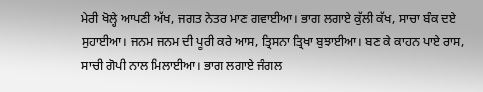ਮੇਰੀ ਖੋਲ੍ਹੇ ਆਪਣੀ ਅੱਖ, ਜਗਤ ਨੇਤਰ ਮਾਣ ਗਵਾਈਆ। ਭਾਗ ਲਗਾਏ ਕੁੱਲੀ ਕੱਖ, ਸਾਚਾ ਬੰਕ ਦਏ ਸੁਹਾਈਆ। ਜਨਮ ਜਨਮ ਦੀ ਪੂਰੀ ਕਰੇ ਆਸ, ਤ੍ਰਿਸਨਾ ਤ੍ਰਿਖਾ ਬੁਝਾਈਆ। ਬਣ ਕੇ ਕਾਹਨ ਪਾਏ ਰਾਸ, ਸਾਚੀ ਗੋਪੀ ਨਾਲ ਮਿਲਾਈਆ। ਭਾਗ ਲਗਾਏ ਜੰਗਲ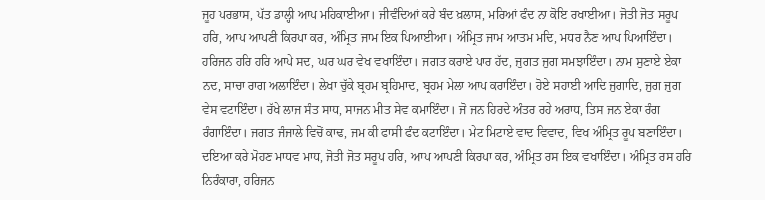ਜੂਹ ਪਰਭਾਸ, ਪੱਤ ਡਾਲ੍ਹੀ ਆਪ ਮਹਿਕਾਈਆ। ਜੀਵੰਦਿਆਂ ਕਰੇ ਬੰਦ ਖ਼ਲਾਸ, ਮਰਿਆਂ ਫੰਦ ਨਾ ਕੋਇ ਰਖਾਈਆ। ਜੋਤੀ ਜੋਤ ਸਰੂਪ ਹਰਿ, ਆਪ ਆਪਣੀ ਕਿਰਪਾ ਕਰ, ਅੰਮ੍ਰਿਤ ਜਾਮ ਇਕ ਪਿਆਈਆ। ਅੰਮ੍ਰਿਤ ਜਾਮ ਆਤਮ ਮਦਿ, ਮਧਰ ਨੈਣ ਆਪ ਪਿਆਇੰਦਾ। ਹਰਿਜਨ ਹਰਿ ਹਰਿ ਆਪੇ ਸਦ, ਘਰ ਘਰ ਵੇਖ ਵਖਾਇੰਦਾ। ਜਗਤ ਕਰਾਏ ਪਾਰ ਹੱਦ, ਜੁਗਤ ਜੁਗ ਸਮਝਾਇੰਦਾ। ਨਾਮ ਸੁਣਾਏ ਏਕਾ ਨਦ, ਸਾਚਾ ਰਾਗ ਅਲਾਇੰਦਾ। ਲੇਖਾ ਚੁੱਕੇ ਬ੍ਰਹਮ ਬ੍ਰਹਿਮਾਦ, ਬ੍ਰਹਮ ਮੇਲਾ ਆਪ ਕਰਾਇੰਦਾ। ਹੋਏ ਸਹਾਈ ਆਦਿ ਜੁਗਾਦਿ, ਜੁਗ ਜੁਗ ਵੇਸ ਵਟਾਇੰਦਾ। ਰੱਖੇ ਲਾਜ ਸੰਤ ਸਾਧ, ਸਾਜਨ ਮੀਤ ਸੇਵ ਕਮਾਇੰਦਾ। ਜੋ ਜਨ ਹਿਰਦੇ ਅੰਤਰ ਰਹੇ ਅਰਾਧ, ਤਿਸ ਜਨ ਏਕਾ ਰੰਗ ਰੰਗਾਇੰਦਾ। ਜਗਤ ਜੰਜਾਲੇ ਵਿਚੋਂ ਕਾਢ, ਜਮ ਕੀ ਫਾਸੀ ਫੰਦ ਕਟਾਇੰਦਾ। ਮੇਟ ਮਿਟਾਏ ਵਾਦ ਵਿਵਾਦ, ਵਿਖ ਅੰਮ੍ਰਿਤ ਰੂਪ ਬਣਾਇੰਦਾ। ਦਇਆ ਕਰੇ ਮੋਹਣ ਮਾਧਵ ਮਾਧ, ਜੋਤੀ ਜੋਤ ਸਰੂਪ ਹਰਿ, ਆਪ ਆਪਣੀ ਕਿਰਪਾ ਕਰ, ਅੰਮ੍ਰਿਤ ਰਸ ਇਕ ਵਖਾਇੰਦਾ। ਅੰਮ੍ਰਿਤ ਰਸ ਹਰਿ ਨਿਰੰਕਾਰਾ, ਹਰਿਜਨ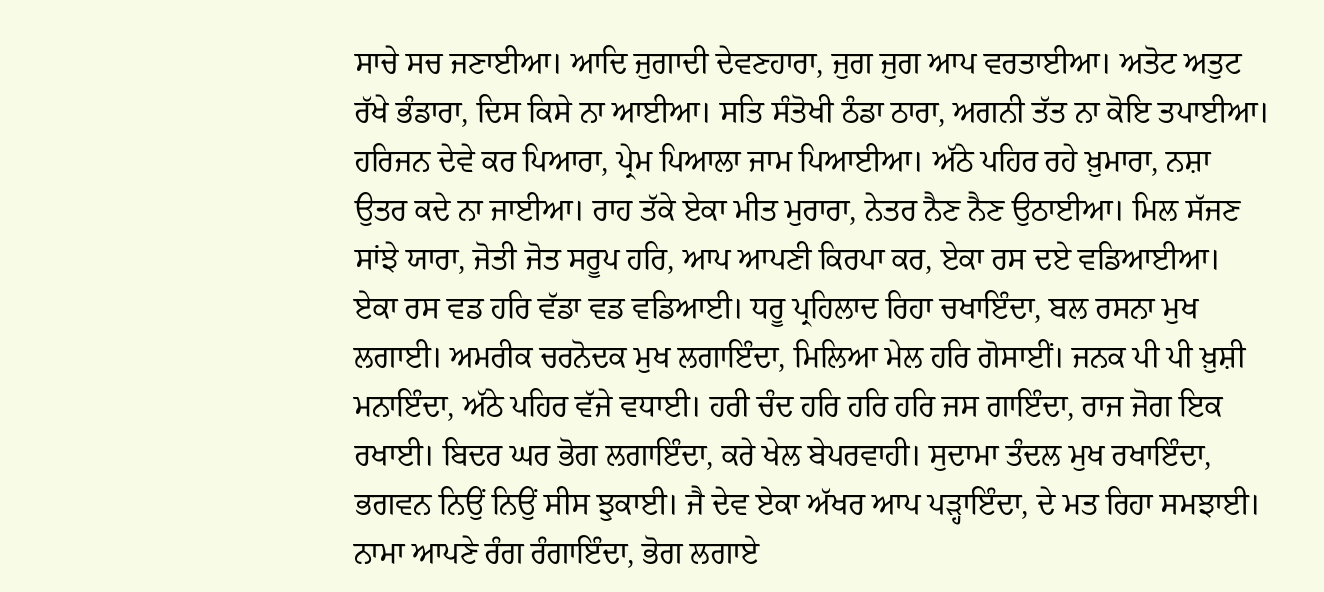ਸਾਚੇ ਸਚ ਜਣਾਈਆ। ਆਦਿ ਜੁਗਾਦੀ ਦੇਵਣਹਾਰਾ, ਜੁਗ ਜੁਗ ਆਪ ਵਰਤਾਈਆ। ਅਤੋਟ ਅਤੁਟ ਰੱਖੇ ਭੰਡਾਰਾ, ਦਿਸ ਕਿਸੇ ਨਾ ਆਈਆ। ਸਤਿ ਸੰਤੋਖੀ ਠੰਡਾ ਠਾਰਾ, ਅਗਨੀ ਤੱਤ ਨਾ ਕੋਇ ਤਪਾਈਆ। ਹਰਿਜਨ ਦੇਵੇ ਕਰ ਪਿਆਰਾ, ਪ੍ਰੇਮ ਪਿਆਲਾ ਜਾਮ ਪਿਆਈਆ। ਅੱਠੇ ਪਹਿਰ ਰਹੇ ਖ਼ੁਮਾਰਾ, ਨਸ਼ਾ ਉਤਰ ਕਦੇ ਨਾ ਜਾਈਆ। ਰਾਹ ਤੱਕੇ ਏਕਾ ਮੀਤ ਮੁਰਾਰਾ, ਨੇਤਰ ਨੈਣ ਨੈਣ ਉਠਾਈਆ। ਮਿਲ ਸੱਜਣ ਸਾਂਝੇ ਯਾਰਾ, ਜੋਤੀ ਜੋਤ ਸਰੂਪ ਹਰਿ, ਆਪ ਆਪਣੀ ਕਿਰਪਾ ਕਰ, ਏਕਾ ਰਸ ਦਏ ਵਡਿਆਈਆ। ਏਕਾ ਰਸ ਵਡ ਹਰਿ ਵੱਡਾ ਵਡ ਵਡਿਆਈ। ਧਰੂ ਪ੍ਰਹਿਲਾਦ ਰਿਹਾ ਚਖਾਇੰਦਾ, ਬਲ ਰਸਨਾ ਮੁਖ ਲਗਾਈ। ਅਮਰੀਕ ਚਰਨੋਦਕ ਮੁਖ ਲਗਾਇੰਦਾ, ਮਿਲਿਆ ਮੇਲ ਹਰਿ ਗੋਸਾਈਂ। ਜਨਕ ਪੀ ਪੀ ਖ਼ੁਸ਼ੀ ਮਨਾਇੰਦਾ, ਅੱਠੇ ਪਹਿਰ ਵੱਜੇ ਵਧਾਈ। ਹਰੀ ਚੰਦ ਹਰਿ ਹਰਿ ਹਰਿ ਜਸ ਗਾਇੰਦਾ, ਰਾਜ ਜੋਗ ਇਕ ਰਖਾਈ। ਬਿਦਰ ਘਰ ਭੋਗ ਲਗਾਇੰਦਾ, ਕਰੇ ਖੇਲ ਬੇਪਰਵਾਹੀ। ਸੁਦਾਮਾ ਤੰਦਲ ਮੁਖ ਰਖਾਇੰਦਾ, ਭਗਵਨ ਨਿਉਂ ਨਿਉਂ ਸੀਸ ਝੁਕਾਈ। ਜੈ ਦੇਵ ਏਕਾ ਅੱਖਰ ਆਪ ਪੜ੍ਹਾਇੰਦਾ, ਦੇ ਮਤ ਰਿਹਾ ਸਮਝਾਈ। ਨਾਮਾ ਆਪਣੇ ਰੰਗ ਰੰਗਾਇੰਦਾ, ਭੋਗ ਲਗਾਏ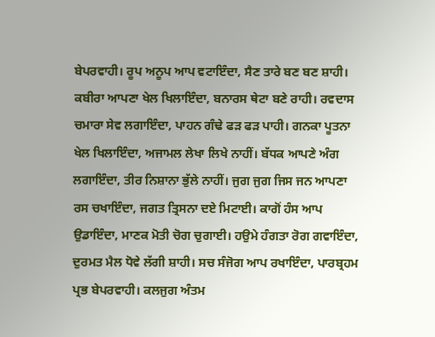ਬੇਪਰਵਾਹੀ। ਰੂਪ ਅਨੂਪ ਆਪ ਵਟਾਇੰਦਾ, ਸੈਣ ਤਾਰੇ ਬਣ ਬਣ ਸ਼ਾਹੀ। ਕਬੀਰਾ ਆਪਣਾ ਖੇਲ ਖਿਲਾਇੰਦਾ, ਬਨਾਰਸ ਥੇਟਾ ਬਣੇ ਰਾਹੀ। ਰਵਦਾਸ ਚਮਾਰਾ ਸੇਵ ਲਗਾਇੰਦਾ, ਪਾਹਨ ਗੰਢੇ ਫੜ ਫੜ ਪਾਹੀ। ਗਨਕਾ ਪੂਤਨਾ ਖੇਲ ਖਿਲਾਇੰਦਾ, ਅਜਾਮਲ ਲੇਖਾ ਲਿਖੇ ਨਾਹੀਂ। ਬੱਧਕ ਆਪਣੇ ਅੰਗ ਲਗਾਇੰਦਾ, ਤੀਰ ਨਿਸ਼ਾਨਾ ਭੁੱਲੇ ਨਾਹੀਂ। ਜੁਗ ਜੁਗ ਜਿਸ ਜਨ ਆਪਣਾ ਰਸ ਚਖਾਇੰਦਾ, ਜਗਤ ਤ੍ਰਿਸਨਾ ਦਏ ਮਿਟਾਈ। ਕਾਗੋਂ ਹੰਸ ਆਪ ਉਡਾਇੰਦਾ, ਮਾਣਕ ਮੋਤੀ ਚੋਗ ਚੁਗਾਈ। ਹਉਮੇ ਹੰਗਤਾ ਰੋਗ ਗਵਾਇੰਦਾ, ਦੁਰਮਤ ਮੈਲ ਧੋਵੇ ਲੱਗੀ ਸ਼ਾਹੀ। ਸਚ ਸੰਜੋਗ ਆਪ ਰਖਾਇੰਦਾ, ਪਾਰਬ੍ਰਹਮ ਪ੍ਰਭ ਬੇਪਰਵਾਹੀ। ਕਲਜੁਗ ਅੰਤਮ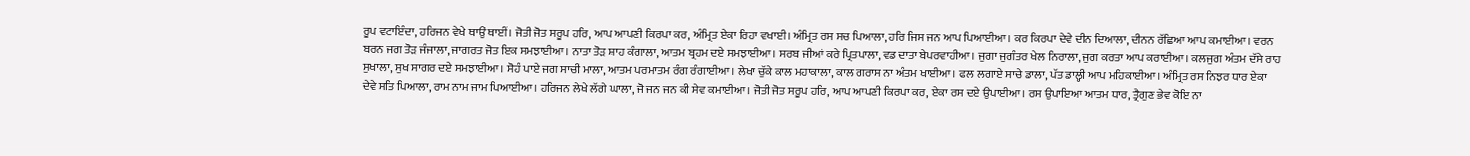ਰੂਪ ਵਟਾਇੰਦਾ, ਹਰਿਜਨ ਵੇਖੇ ਥਾਉਂ ਥਾਈਂ। ਜੋਤੀ ਜੋਤ ਸਰੂਪ ਹਰਿ, ਆਪ ਆਪਣੀ ਕਿਰਪਾ ਕਰ, ਅੰਮ੍ਰਿਤ ਏਕਾ ਰਿਹਾ ਵਖਾਈ। ਅੰਮ੍ਰਿਤ ਰਸ ਸਚ ਪਿਆਲਾ, ਹਰਿ ਜਿਸ ਜਨ ਆਪ ਪਿਆਈਆ। ਕਰ ਕਿਰਪਾ ਦੇਵੇ ਦੀਨ ਦਿਆਲਾ, ਦੀਨਨ ਰੱਛਿਆ ਆਪ ਕਮਾਈਆ। ਵਰਨ ਬਰਨ ਜਗ ਤੋੜ ਜੰਜਾਲਾ, ਜਾਗਰਤ ਜੋਤ ਇਕ ਸਮਝਾਈਆ। ਨਾਤਾ ਤੋੜ ਸ਼ਾਹ ਕੰਗਾਲਾ, ਆਤਮ ਬ੍ਰਹਮ ਦਏ ਸਮਝਾਈਆ। ਸਰਬ ਜੀਆਂ ਕਰੇ ਪ੍ਰਿਤਪਾਲਾ, ਵਡ ਦਾਤਾ ਬੇਪਰਵਾਹੀਆ। ਜੁਗਾ ਜੁਗੰਤਰ ਖੇਲ ਨਿਰਾਲਾ, ਜੁਗ ਕਰਤਾ ਆਪ ਕਰਾਈਆ। ਕਲਜੁਗ ਅੰਤਮ ਦੱਸੇ ਰਾਹ ਸੁਖਾਲਾ, ਸੁਖ ਸਾਗਰ ਦਏ ਸਮਝਾਈਆ। ਸੋਹੰ ਪਾਏ ਜਗ ਸਾਚੀ ਮਾਲਾ, ਆਤਮ ਪਰਮਾਤਮ ਰੰਗ ਰੰਗਾਈਆ। ਲੇਖਾ ਚੁੱਕੇ ਕਾਲ ਮਹਾਕਾਲਾ, ਕਾਲ ਗਰਾਸ ਨਾ ਅੰਤਮ ਖਾਈਆ। ਫਲ ਲਗਾਏ ਸਾਚੇ ਡਾਲਾ, ਪੱਤ ਡਾਲ੍ਹੀ ਆਪ ਮਹਿਕਾਈਆ। ਅੰਮ੍ਰਿਤ ਰਸ ਨਿਝਰ ਧਾਰ ਏਕਾ ਦੇਵੇ ਸਤਿ ਪਿਆਲਾ, ਰਾਮ ਨਾਮ ਜਾਮ ਪਿਆਈਆ। ਹਰਿਜਨ ਲੇਖੇ ਲੱਗੇ ਘਾਲਾ, ਜੋ ਜਨ ਜਨ ਕੀ ਸੇਵ ਕਮਾਈਆ। ਜੋਤੀ ਜੋਤ ਸਰੂਪ ਹਰਿ, ਆਪ ਆਪਣੀ ਕਿਰਪਾ ਕਰ, ਏਕਾ ਰਸ ਦਏ ਉਪਾਈਆ। ਰਸ ਉਪਾਇਆ ਆਤਮ ਧਾਰ, ਤ੍ਰੈਗੁਣ ਭੇਵ ਕੋਇ ਨਾ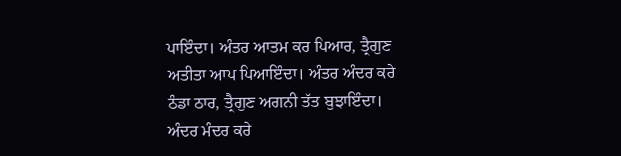ਪਾਇੰਦਾ। ਅੰਤਰ ਆਤਮ ਕਰ ਪਿਆਰ, ਤ੍ਰੈਗੁਣ ਅਤੀਤਾ ਆਪ ਪਿਆਇੰਦਾ। ਅੰਤਰ ਅੰਦਰ ਕਰੇ ਠੰਡਾ ਠਾਰ, ਤ੍ਰੈਗੁਣ ਅਗਨੀ ਤੱਤ ਬੁਝਾਇੰਦਾ। ਅੰਦਰ ਮੰਦਰ ਕਰੇ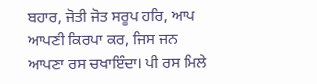ਬਹਾਰ, ਜੋਤੀ ਜੋਤ ਸਰੂਪ ਹਰਿ, ਆਪ ਆਪਣੀ ਕਿਰਪਾ ਕਰ, ਜਿਸ ਜਨ ਆਪਣਾ ਰਸ ਚਖਾਇੰਦਾ। ਪੀ ਰਸ ਮਿਲੇ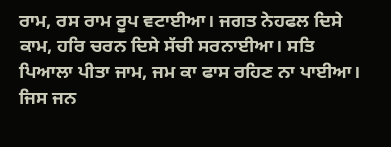ਰਾਮ, ਰਸ ਰਾਮ ਰੂਪ ਵਟਾਈਆ। ਜਗਤ ਨੇਹਫਲ ਦਿਸੇ ਕਾਮ, ਹਰਿ ਚਰਨ ਦਿਸੇ ਸੱਚੀ ਸਰਨਾਈਆ। ਸਤਿ ਪਿਆਲਾ ਪੀਤਾ ਜਾਮ, ਜਮ ਕਾ ਫਾਸ ਰਹਿਣ ਨਾ ਪਾਈਆ। ਜਿਸ ਜਨ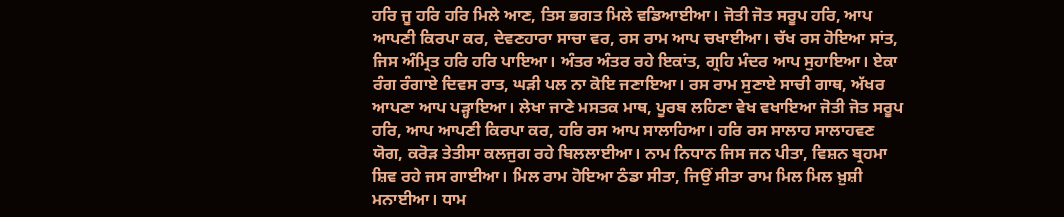ਹਰਿ ਜੂ ਹਰਿ ਹਰਿ ਮਿਲੇ ਆਣ, ਤਿਸ ਭਗਤ ਮਿਲੇ ਵਡਿਆਈਆ। ਜੋਤੀ ਜੋਤ ਸਰੂਪ ਹਰਿ, ਆਪ ਆਪਣੀ ਕਿਰਪਾ ਕਰ, ਦੇਵਣਹਾਰਾ ਸਾਚਾ ਵਰ, ਰਸ ਰਾਮ ਆਪ ਚਖਾਈਆ। ਚੱਖ ਰਸ ਹੋਇਆ ਸਾਂਤ, ਜਿਸ ਅੰਮ੍ਰਿਤ ਹਰਿ ਹਰਿ ਪਾਇਆ। ਅੰਤਰ ਅੰਤਰ ਰਹੇ ਇਕਾਂਤ, ਗ੍ਰਹਿ ਮੰਦਰ ਆਪ ਸੁਹਾਇਆ। ਏਕਾ ਰੰਗ ਰੰਗਾਏ ਦਿਵਸ ਰਾਤ, ਘੜੀ ਪਲ ਨਾ ਕੋਇ ਜਣਾਇਆ। ਰਸ ਰਾਮ ਸੁਣਾਏ ਸਾਚੀ ਗਾਥ, ਅੱਖਰ ਆਪਣਾ ਆਪ ਪੜ੍ਹਾਇਆ। ਲੇਖਾ ਜਾਣੇ ਮਸਤਕ ਮਾਥ, ਪੂਰਬ ਲਹਿਣਾ ਵੇਖ ਵਖਾਇਆ ਜੋਤੀ ਜੋਤ ਸਰੂਪ ਹਰਿ, ਆਪ ਆਪਣੀ ਕਿਰਪਾ ਕਰ, ਹਰਿ ਰਸ ਆਪ ਸਾਲਾਹਿਆ। ਹਰਿ ਰਸ ਸਾਲਾਹ ਸਾਲਾਹਵਣ ਯੋਗ, ਕਰੋੜ ਤੇਤੀਸਾ ਕਲਜੁਗ ਰਹੇ ਬਿਲਲਾਈਆ। ਨਾਮ ਨਿਧਾਨ ਜਿਸ ਜਨ ਪੀਤਾ, ਵਿਸ਼ਨ ਬ੍ਰਹਮਾ ਸ਼ਿਵ ਰਹੇ ਜਸ ਗਾਈਆ। ਮਿਲ ਰਾਮ ਹੋਇਆ ਠੰਡਾ ਸੀਤਾ, ਜਿਉਂ ਸੀਤਾ ਰਾਮ ਮਿਲ ਮਿਲ ਖ਼ੁਸ਼ੀ ਮਨਾਈਆ। ਧਾਮ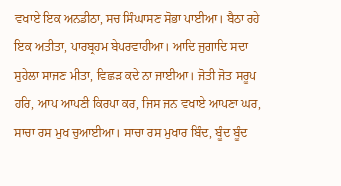ਵਖਾਏ ਇਕ ਅਨਡੀਠਾ, ਸਚ ਸਿੰਘਾਸਣ ਸੋਭਾ ਪਾਈਆ। ਬੈਠਾ ਰਹੇ ਇਕ ਅਤੀਤਾ, ਪਾਰਬ੍ਰਹਮ ਬੇਪਰਵਾਹੀਆ। ਆਦਿ ਜੁਗਾਦਿ ਸਦਾ ਸੁਹੇਲਾ ਸਾਜਣ ਮੀਤਾ, ਵਿਛੜ ਕਦੇ ਨਾ ਜਾਈਆ। ਜੋਤੀ ਜੋਤ ਸਰੂਪ ਹਰਿ, ਆਪ ਆਪਣੀ ਕਿਰਪਾ ਕਰ, ਜਿਸ ਜਨ ਵਖਾਏ ਆਪਣਾ ਘਰ, ਸਾਚਾ ਰਸ ਮੁਖ ਚੁਆਈਆ। ਸਾਚਾ ਰਸ ਮੁਖਾਰ ਬਿੰਦ, ਬੂੰਦ ਬੂੰਦ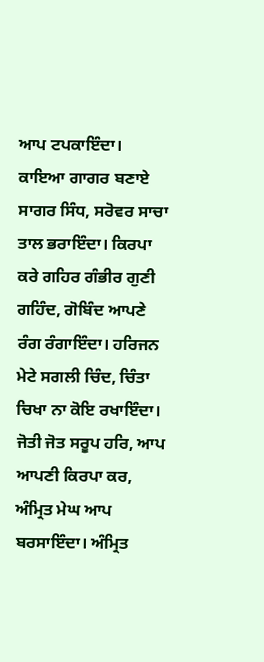ਆਪ ਟਪਕਾਇੰਦਾ। ਕਾਇਆ ਗਾਗਰ ਬਣਾਏ ਸਾਗਰ ਸਿੰਧ, ਸਰੋਵਰ ਸਾਚਾ ਤਾਲ ਭਰਾਇੰਦਾ। ਕਿਰਪਾ ਕਰੇ ਗਹਿਰ ਗੰਭੀਰ ਗੁਣੀ ਗਹਿੰਦ, ਗੋਬਿੰਦ ਆਪਣੇ ਰੰਗ ਰੰਗਾਇੰਦਾ। ਹਰਿਜਨ ਮੇਟੇ ਸਗਲੀ ਚਿੰਦ, ਚਿੰਤਾ ਚਿਖਾ ਨਾ ਕੋਇ ਰਖਾਇੰਦਾ। ਜੋਤੀ ਜੋਤ ਸਰੂਪ ਹਰਿ, ਆਪ ਆਪਣੀ ਕਿਰਪਾ ਕਰ, ਅੰਮ੍ਰਿਤ ਮੇਘ ਆਪ ਬਰਸਾਇੰਦਾ। ਅੰਮ੍ਰਿਤ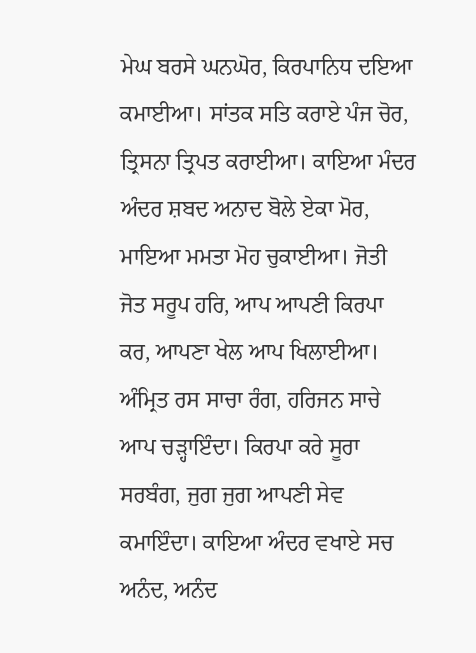ਮੇਘ ਬਰਸੇ ਘਨਘੋਰ, ਕਿਰਪਾਨਿਧ ਦਇਆ ਕਮਾਈਆ। ਸਾਂਤਕ ਸਤਿ ਕਰਾਏ ਪੰਜ ਚੋਰ, ਤ੍ਰਿਸਨਾ ਤ੍ਰਿਪਤ ਕਰਾਈਆ। ਕਾਇਆ ਮੰਦਰ ਅੰਦਰ ਸ਼ਬਦ ਅਨਾਦ ਬੋਲੇ ਏਕਾ ਮੋਰ, ਮਾਇਆ ਮਮਤਾ ਮੋਹ ਚੁਕਾਈਆ। ਜੋਤੀ ਜੋਤ ਸਰੂਪ ਹਰਿ, ਆਪ ਆਪਣੀ ਕਿਰਪਾ ਕਰ, ਆਪਣਾ ਖੇਲ ਆਪ ਖਿਲਾਈਆ। ਅੰਮ੍ਰਿਤ ਰਸ ਸਾਚਾ ਰੰਗ, ਹਰਿਜਨ ਸਾਚੇ ਆਪ ਚੜ੍ਹਾਇੰਦਾ। ਕਿਰਪਾ ਕਰੇ ਸੂਰਾ ਸਰਬੰਗ, ਜੁਗ ਜੁਗ ਆਪਣੀ ਸੇਵ ਕਮਾਇੰਦਾ। ਕਾਇਆ ਅੰਦਰ ਵਖਾਏ ਸਚ ਅਨੰਦ, ਅਨੰਦ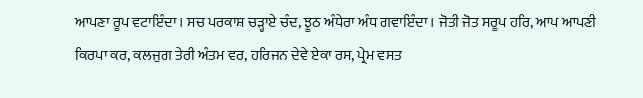ਆਪਣਾ ਰੂਪ ਵਟਾਇੰਦਾ। ਸਚ ਪਰਕਾਸ਼ ਚੜ੍ਹਾਏ ਚੰਦ, ਝੂਠ ਅੰਧੇਰਾ ਅੰਧ ਗਵਾਇੰਦਾ। ਜੋਤੀ ਜੋਤ ਸਰੂਪ ਹਰਿ, ਆਪ ਆਪਣੀ ਕਿਰਪਾ ਕਰ, ਕਲਜੁਗ ਤੇਰੀ ਅੰਤਮ ਵਰ, ਹਰਿਜਨ ਦੇਵੇ ਏਕਾ ਰਸ, ਪ੍ਰੇਮ ਵਸਤ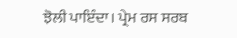ਝੋਲੀ ਪਾਇੰਦਾ। ਪ੍ਰੇਮ ਰਸ ਸਰਬ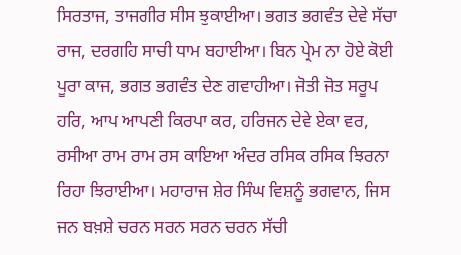ਸਿਰਤਾਜ, ਤਾਜਗੀਰ ਸੀਸ ਝੁਕਾਈਆ। ਭਗਤ ਭਗਵੰਤ ਦੇਵੇ ਸੱਚਾ ਰਾਜ, ਦਰਗਹਿ ਸਾਚੀ ਧਾਮ ਬਹਾਈਆ। ਬਿਨ ਪ੍ਰੇਮ ਨਾ ਹੋਏ ਕੋਈ ਪੂਰਾ ਕਾਜ, ਭਗਤ ਭਗਵੰਤ ਦੇਣ ਗਵਾਹੀਆ। ਜੋਤੀ ਜੋਤ ਸਰੂਪ ਹਰਿ, ਆਪ ਆਪਣੀ ਕਿਰਪਾ ਕਰ, ਹਰਿਜਨ ਦੇਵੇ ਏਕਾ ਵਰ, ਰਸੀਆ ਰਾਮ ਰਾਮ ਰਸ ਕਾਇਆ ਅੰਦਰ ਰਸਿਕ ਰਸਿਕ ਝਿਰਨਾ ਰਿਹਾ ਝਿਰਾਈਆ। ਮਹਾਰਾਜ ਸ਼ੇਰ ਸਿੰਘ ਵਿਸ਼ਨੂੰ ਭਗਵਾਨ, ਜਿਸ ਜਨ ਬਖ਼ਸ਼ੇ ਚਰਨ ਸਰਨ ਸਰਨ ਚਰਨ ਸੱਚੀ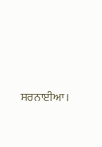ਸਰਨਾਈਆ।